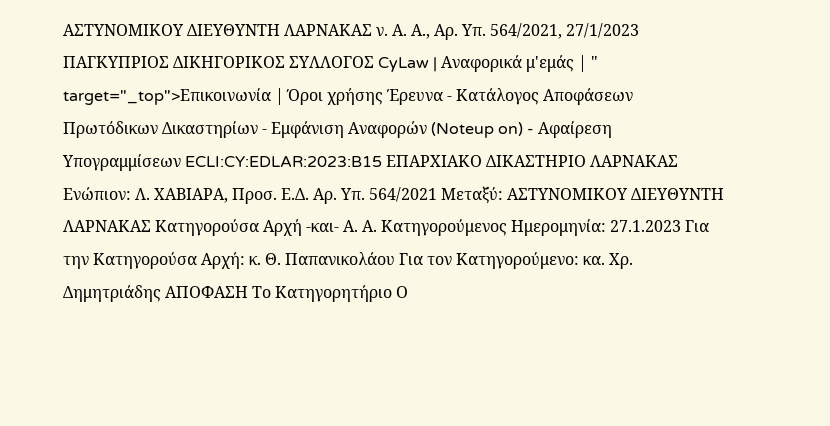ΑΣΤΥΝΟΜΙΚΟΥ ΔΙΕΥΘΥΝΤΗ ΛΑΡΝΑΚΑΣ ν. Α. Α., Αρ. Υπ. 564/2021, 27/1/2023 ΠΑΓΚΥΠΡΙΟΣ ΔΙΚΗΓΟΡΙΚΟΣ ΣΥΛΛΟΓΟΣ CyLaw | Αναφορικά μ'εμάς | " target="_top">Επικοινωνία | Όροι χρήσης Έρευνα - Κατάλογος Αποφάσεων Πρωτόδικων Δικαστηρίων - Εμφάνιση Αναφορών (Noteup on) - Αφαίρεση Υπογραμμίσεων ECLI:CY:EDLAR:2023:B15 ΕΠΑΡΧΙΑΚΟ ΔΙΚΑΣΤΗΡΙΟ ΛΑΡΝΑΚΑΣ Ενώπιον: Λ. ΧΑΒΙΑΡΑ, Προσ. Ε.Δ. Αρ. Υπ. 564/2021 Μεταξύ: ΑΣΤΥΝΟΜΙΚΟΥ ΔΙΕΥΘΥΝΤΗ ΛΑΡΝΑΚΑΣ Κατηγορούσα Αρχή -και- Α. Α. Κατηγορούμενος Ημερομηνία: 27.1.2023 Για την Κατηγορούσα Αρχή: κ. Θ. Παπανικολάου Για τον Κατηγορούμενο: κα. Χρ. Δημητριάδης ΑΠΟΦΑΣΗ Το Κατηγορητήριο Ο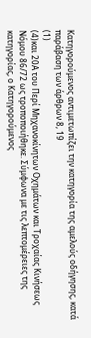Κατηγορούμενος αντιμετωπίζει την κατηγορία της αμελούς οδήγησης, κατά παράβαση των άρθρων 8, 19
(1)
(4)και 20Α του Περί Μηχανοκίνητων Οχημάτων και Τροχαίας Κινήσεως Νόμου 86/72 ως τροποποιήθηκε. Σύμφωνα με τις λεπτομέρειες της κατηγορίας, ο Κατηγορούμενος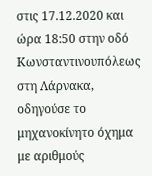στις 17.12.2020 και ώρα 18:50 στην οδό Κωνσταντινουπόλεως στη Λάρνακα, οδηγούσε το μηχανοκίνητο όχημα με αριθμούς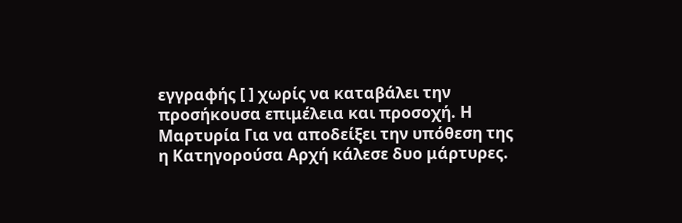εγγραφής [ ] χωρίς να καταβάλει την προσήκουσα επιμέλεια και προσοχή. Η Μαρτυρία Για να αποδείξει την υπόθεση της η Κατηγορούσα Αρχή κάλεσε δυο μάρτυρες.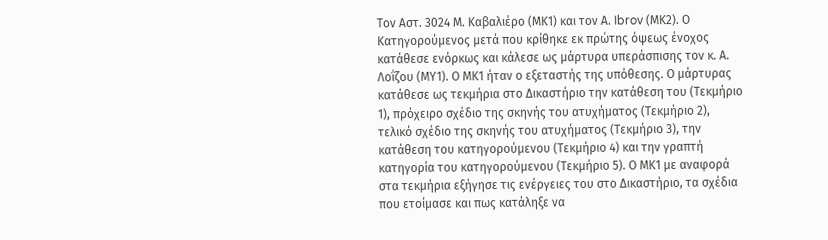Τον Αστ. 3024 Μ. Καβαλιέρο (ΜΚ1) και τον Α. Ibrov (ΜΚ2). Ο Κατηγορούμενος μετά που κρίθηκε εκ πρώτης όψεως ένοχος κατάθεσε ενόρκως και κάλεσε ως μάρτυρα υπεράσπισης τον κ. Α. Λοΐζου (ΜΥ1). Ο ΜΚ1 ήταν ο εξεταστής της υπόθεσης. Ο μάρτυρας κατάθεσε ως τεκμήρια στο Δικαστήριο την κατάθεση του (Τεκμήριο 1), πρόχειρο σχέδιο της σκηνής του ατυχήματος (Τεκμήριο 2), τελικό σχέδιο της σκηνής του ατυχήματος (Τεκμήριο 3), την κατάθεση του κατηγορούμενου (Τεκμήριο 4) και την γραπτή κατηγορία του κατηγορούμενου (Τεκμήριο 5). Ο ΜΚ1 με αναφορά στα τεκμήρια εξήγησε τις ενέργειες του στο Δικαστήριο, τα σχέδια που ετοίμασε και πως κατάληξε να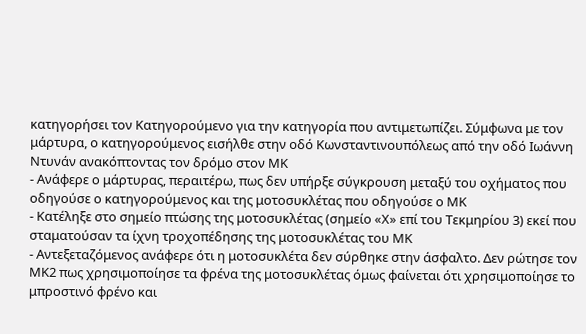κατηγορήσει τον Κατηγορούμενο για την κατηγορία που αντιμετωπίζει. Σύμφωνα με τον μάρτυρα, ο κατηγορούμενος εισήλθε στην οδό Κωνσταντινουπόλεως από την οδό Ιωάννη Ντυνάν ανακόπτοντας τον δρόμο στον ΜΚ
- Ανάφερε ο μάρτυρας, περαιτέρω, πως δεν υπήρξε σύγκρουση μεταξύ του οχήματος που οδηγούσε ο κατηγορούμενος και της μοτοσυκλέτας που οδηγούσε ο ΜΚ
- Κατέληξε στο σημείο πτώσης της μοτοσυκλέτας (σημείο «Χ» επί του Τεκμηρίου 3) εκεί που σταματούσαν τα ίχνη τροχοπέδησης της μοτοσυκλέτας του ΜΚ
- Αντεξεταζόμενος ανάφερε ότι η μοτοσυκλέτα δεν σύρθηκε στην άσφαλτο. Δεν ρώτησε τον ΜΚ2 πως χρησιμοποίησε τα φρένα της μοτοσυκλέτας όμως φαίνεται ότι χρησιμοποίησε το μπροστινό φρένο και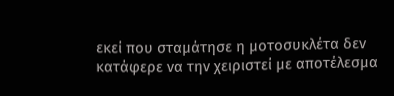εκεί που σταμάτησε η μοτοσυκλέτα δεν κατάφερε να την χειριστεί με αποτέλεσμα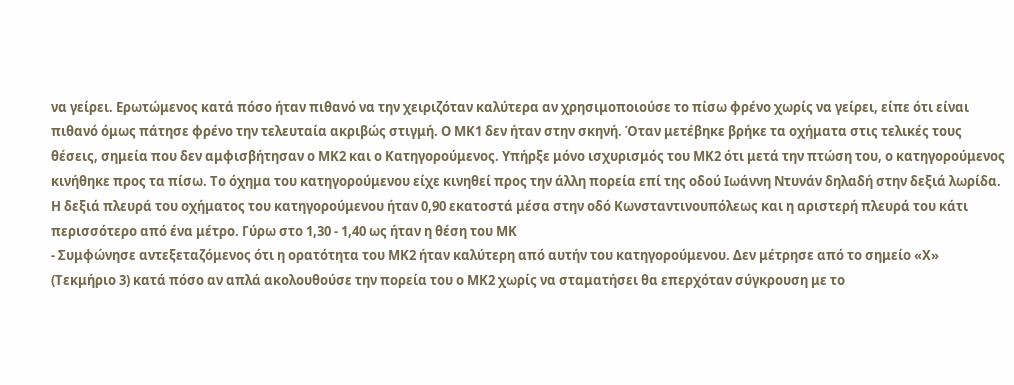να γείρει. Ερωτώμενος κατά πόσο ήταν πιθανό να την χειριζόταν καλύτερα αν χρησιμοποιούσε το πίσω φρένο χωρίς να γείρει, είπε ότι είναι πιθανό όμως πάτησε φρένο την τελευταία ακριβώς στιγμή. Ο ΜΚ1 δεν ήταν στην σκηνή. Όταν μετέβηκε βρήκε τα οχήματα στις τελικές τους θέσεις, σημεία που δεν αμφισβήτησαν ο ΜΚ2 και ο Κατηγορούμενος. Υπήρξε μόνο ισχυρισμός του ΜΚ2 ότι μετά την πτώση του, ο κατηγορούμενος κινήθηκε προς τα πίσω. Το όχημα του κατηγορούμενου είχε κινηθεί προς την άλλη πορεία επί της οδού Ιωάννη Ντυνάν δηλαδή στην δεξιά λωρίδα. Η δεξιά πλευρά του οχήματος του κατηγορούμενου ήταν 0,90 εκατοστά μέσα στην οδό Κωνσταντινουπόλεως και η αριστερή πλευρά του κάτι περισσότερο από ένα μέτρο. Γύρω στο 1,30 - 1,40 ως ήταν η θέση του ΜΚ
- Συμφώνησε αντεξεταζόμενος ότι η ορατότητα του ΜΚ2 ήταν καλύτερη από αυτήν του κατηγορούμενου. Δεν μέτρησε από το σημείο «Χ» (Τεκμήριο 3) κατά πόσο αν απλά ακολουθούσε την πορεία του ο ΜΚ2 χωρίς να σταματήσει θα επερχόταν σύγκρουση με το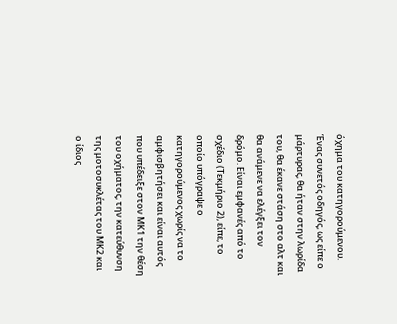όχημα του κατηγορούμενου. Ένας συνετός οδηγός, ως είπε ο μάρτυρας, θα ήταν στην λωρίδα του, θα έκανε στάση στο αλτ και θα ανάμενε να ελέγξει τον δρόμο. Είναι εμφανές από το σχέδιο (Τεκμήριο 2), είπε, το οποίο υπόγραψε ο κατηγορούμενος χωρίς να το αμφισβητήσει και είναι αυτός που υπέδειξε στον ΜΚ1 την θέση του οχήματος, την κατεύθυνση της μοτοσυκλέτας του ΜΚ2 και ο ίδιος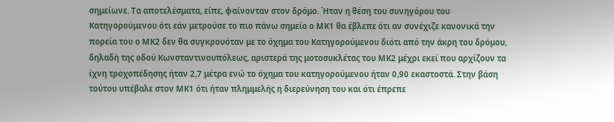σημείωνε. Τα αποτελέσματα, είπε, φαίνονταν στον δρόμο. Ήταν η θέση του συνηγόρου του Κατηγορούμενου ότι εάν μετρούσε το πιο πάνω σημείο ο ΜΚ1 θα έβλεπε ότι αν συνέχιζε κανονικά την πορεία του ο ΜΚ2 δεν θα συγκρουόταν με το όχημα του Κατηγορούμενου διότι από την άκρη του δρόμου, δηλαδή της οδού Κωνσταντινουπόλεως, αριστερά της μοτοσυκλέτας του ΜΚ2 μέχρι εκεί που αρχίζουν τα ίχνη τροχοπέδησης ήταν 2,7 μέτρα ενώ το όχημα του κατηγορούμενου ήταν 0,90 εκαστοστά. Στην βάση τούτου υπέβαλε στον ΜΚ1 ότι ήταν πλημμελής η διερεύνηση του και ότι έπρεπε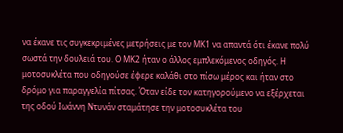να έκανε τις συγκεκριμένες μετρήσεις με τον ΜΚ1 να απαντά ότι έκανε πολύ σωστά την δουλειά του. Ο ΜΚ2 ήταν ο άλλος εμπλεκόμενος οδηγός. Η μοτοσυκλέτα που οδηγούσε έφερε καλάθι στο πίσω μέρος και ήταν στο δρόμο για παραγγελία πίτσας. Όταν είδε τον κατηγορούμενο να εξέρχεται της οδού Ιωάννη Ντυνάν σταμάτησε την μοτοσυκλέτα του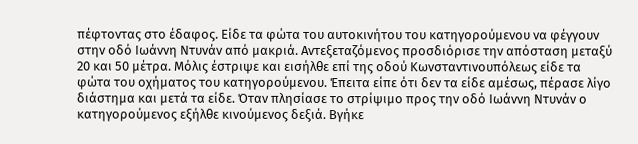πέφτοντας στο έδαφος. Είδε τα φώτα του αυτοκινήτου του κατηγορούμενου να φέγγουν στην οδό Ιωάννη Ντυνάν από μακριά. Αντεξεταζόμενος προσδιόρισε την απόσταση μεταξύ 20 και 50 μέτρα. Μόλις έστριψε και εισήλθε επί της οδού Κωνσταντινουπόλεως είδε τα φώτα του οχήματος του κατηγορούμενου. Έπειτα είπε ότι δεν τα είδε αμέσως, πέρασε λίγο διάστημα και μετά τα είδε. Όταν πλησίασε το στρίψιμο προς την οδό Ιωάννη Ντυνάν ο κατηγορούμενος εξήλθε κινούμενος δεξιά. Βγήκε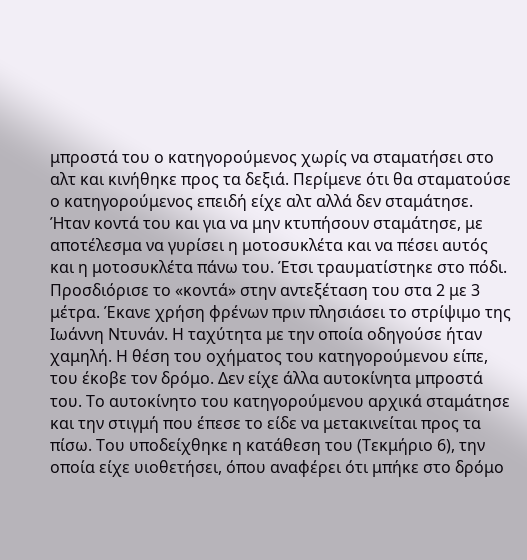μπροστά του ο κατηγορούμενος χωρίς να σταματήσει στο αλτ και κινήθηκε προς τα δεξιά. Περίμενε ότι θα σταματούσε ο κατηγορούμενος επειδή είχε αλτ αλλά δεν σταμάτησε. Ήταν κοντά του και για να μην κτυπήσουν σταμάτησε, με αποτέλεσμα να γυρίσει η μοτοσυκλέτα και να πέσει αυτός και η μοτοσυκλέτα πάνω του. Έτσι τραυματίστηκε στο πόδι. Προσδιόρισε το «κοντά» στην αντεξέταση του στα 2 με 3 μέτρα. Έκανε χρήση φρένων πριν πλησιάσει το στρίψιμο της Ιωάννη Ντυνάν. Η ταχύτητα με την οποία οδηγούσε ήταν χαμηλή. Η θέση του οχήματος του κατηγορούμενου είπε, του έκοβε τον δρόμο. Δεν είχε άλλα αυτοκίνητα μπροστά του. Το αυτοκίνητο του κατηγορούμενου αρχικά σταμάτησε και την στιγμή που έπεσε το είδε να μετακινείται προς τα πίσω. Του υποδείχθηκε η κατάθεση του (Τεκμήριο 6), την οποία είχε υιοθετήσει, όπου αναφέρει ότι μπήκε στο δρόμο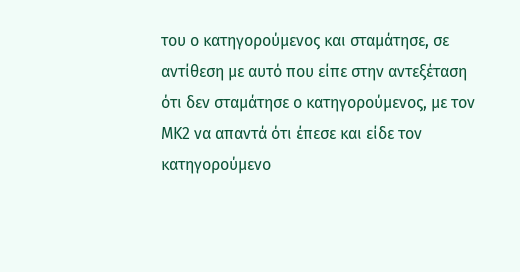του ο κατηγορούμενος και σταμάτησε, σε αντίθεση με αυτό που είπε στην αντεξέταση ότι δεν σταμάτησε ο κατηγορούμενος, με τον ΜΚ2 να απαντά ότι έπεσε και είδε τον κατηγορούμενο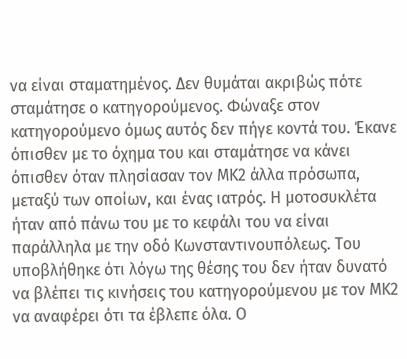να είναι σταματημένος. Δεν θυμάται ακριβώς πότε σταμάτησε ο κατηγορούμενος. Φώναξε στον κατηγορούμενο όμως αυτός δεν πήγε κοντά του. Έκανε όπισθεν με το όχημα του και σταμάτησε να κάνει όπισθεν όταν πλησίασαν τον ΜΚ2 άλλα πρόσωπα, μεταξύ των οποίων, και ένας ιατρός. Η μοτοσυκλέτα ήταν από πάνω του με το κεφάλι του να είναι παράλληλα με την οδό Κωνσταντινουπόλεως. Του υποβλήθηκε ότι λόγω της θέσης του δεν ήταν δυνατό να βλέπει τις κινήσεις του κατηγορούμενου με τον ΜΚ2 να αναφέρει ότι τα έβλεπε όλα. Ο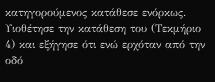κατηγορούμενος κατάθεσε ενόρκως. Υιοθέτησε την κατάθεση του (Τεκμήριο 4) και εξήγησε ότι ενώ ερχόταν από την οδό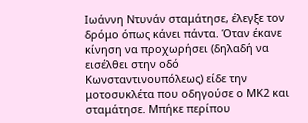Ιωάννη Ντυνάν σταμάτησε, έλεγξε τον δρόμο όπως κάνει πάντα. Όταν έκανε κίνηση να προχωρήσει (δηλαδή να εισέλθει στην οδό Κωνσταντινουπόλεως) είδε την μοτοσυκλέτα που οδηγούσε ο ΜΚ2 και σταμάτησε. Μπήκε περίπου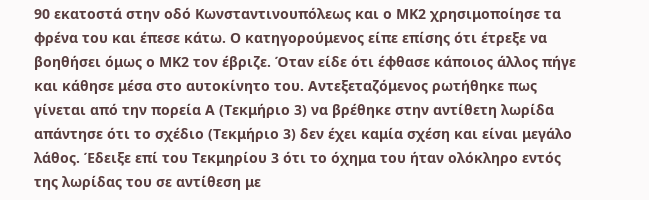90 εκατοστά στην οδό Κωνσταντινουπόλεως και ο ΜΚ2 χρησιμοποίησε τα φρένα του και έπεσε κάτω. Ο κατηγορούμενος είπε επίσης ότι έτρεξε να βοηθήσει όμως ο ΜΚ2 τον έβριζε. Όταν είδε ότι έφθασε κάποιος άλλος πήγε και κάθησε μέσα στο αυτοκίνητο του. Αντεξεταζόμενος ρωτήθηκε πως γίνεται από την πορεία Α (Τεκμήριο 3) να βρέθηκε στην αντίθετη λωρίδα απάντησε ότι το σχέδιο (Τεκμήριο 3) δεν έχει καμία σχέση και είναι μεγάλο λάθος. Έδειξε επί του Τεκμηρίου 3 ότι το όχημα του ήταν ολόκληρο εντός της λωρίδας του σε αντίθεση με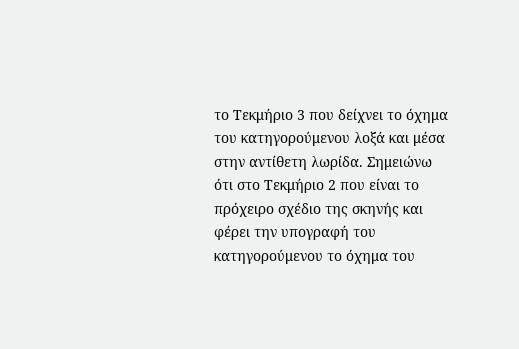το Τεκμήριο 3 που δείχνει το όχημα του κατηγορούμενου λοξά και μέσα στην αντίθετη λωρίδα. Σημειώνω ότι στο Τεκμήριο 2 που είναι το πρόχειρο σχέδιο της σκηνής και φέρει την υπογραφή του κατηγορούμενου το όχημα του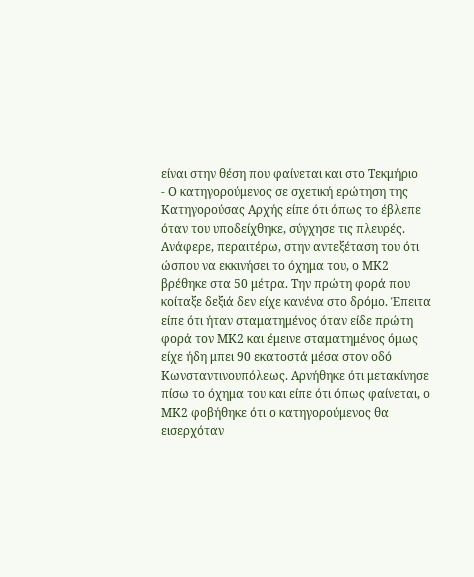είναι στην θέση που φαίνεται και στο Τεκμήριο
- Ο κατηγορούμενος σε σχετική ερώτηση της Κατηγορούσας Αρχής είπε ότι όπως το έβλεπε όταν του υποδείχθηκε, σύγχησε τις πλευρές. Ανάφερε, περαιτέρω, στην αντεξέταση του ότι ώσπου να εκκινήσει το όχημα του, ο ΜΚ2 βρέθηκε στα 50 μέτρα. Την πρώτη φορά που κοίταξε δεξιά δεν είχε κανένα στο δρόμο. Έπειτα είπε ότι ήταν σταματημένος όταν είδε πρώτη φορά τον ΜΚ2 και έμεινε σταματημένος όμως είχε ήδη μπει 90 εκατοστά μέσα στον οδό Κωνσταντινουπόλεως. Αρνήθηκε ότι μετακίνησε πίσω το όχημα του και είπε ότι όπως φαίνεται, ο ΜΚ2 φοβήθηκε ότι ο κατηγορούμενος θα εισερχόταν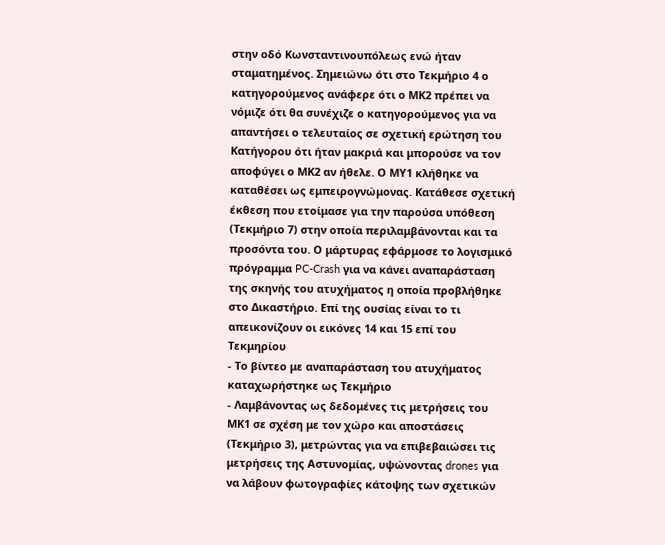στην οδό Κωνσταντινουπόλεως ενώ ήταν σταματημένος. Σημειώνω ότι στο Τεκμήριο 4 ο κατηγορούμενος ανάφερε ότι ο ΜΚ2 πρέπει να νόμιζε ότι θα συνέχιζε ο κατηγορούμενος για να απαντήσει ο τελευταίος σε σχετική ερώτηση του Κατήγορου ότι ήταν μακριά και μπορούσε να τον αποφύγει ο ΜΚ2 αν ήθελε. Ο ΜΥ1 κλήθηκε να καταθέσει ως εμπειρογνώμονας. Κατάθεσε σχετική έκθεση που ετοίμασε για την παρούσα υπόθεση (Τεκμήριο 7) στην οποία περιλαμβάνονται και τα προσόντα του. Ο μάρτυρας εφάρμοσε το λογισμικό πρόγραμμα PC-Crash για να κάνει αναπαράσταση της σκηνής του ατυχήματος η οποία προβλήθηκε στο Δικαστήριο. Επί της ουσίας είναι το τι απεικονίζουν οι εικόνες 14 και 15 επί του Τεκμηρίου
- Το βίντεο με αναπαράσταση του ατυχήματος καταχωρήστηκε ως Τεκμήριο
- Λαμβάνοντας ως δεδομένες τις μετρήσεις του ΜΚ1 σε σχέση με τον χώρο και αποστάσεις (Τεκμήριο 3), μετρώντας για να επιβεβαιώσει τις μετρήσεις της Αστυνομίας, υψώνοντας drones για να λάβουν φωτογραφίες κάτοψης των σχετικών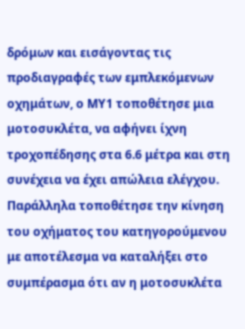δρόμων και εισάγοντας τις προδιαγραφές των εμπλεκόμενων οχημάτων, ο ΜΥ1 τοποθέτησε μια μοτοσυκλέτα, να αφήνει ίχνη τροχοπέδησης στα 6.6 μέτρα και στη συνέχεια να έχει απώλεια ελέγχου. Παράλληλα τοποθέτησε την κίνηση του οχήματος του κατηγορούμενου με αποτέλεσμα να καταλήξει στο συμπέρασμα ότι αν η μοτοσυκλέτα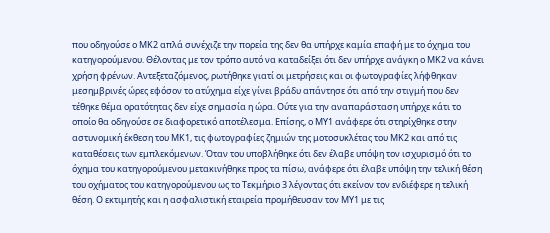που οδηγούσε ο ΜΚ2 απλά συνέχιζε την πορεία της δεν θα υπήρχε καμία επαφή με το όχημα του κατηγορούμενου. Θέλοντας με τον τρόπο αυτό να καταδείξει ότι δεν υπήρχε ανάγκη ο ΜΚ2 να κάνει χρήση φρένων. Αντεξεταζόμενος, ρωτήθηκε γιατί οι μετρήσεις και οι φωτογραφίες λήφθηκαν μεσημβρινές ώρες εφόσον το ατύχημα είχε γίνει βράδυ απάντησε ότι από την στιγμή που δεν τέθηκε θέμα ορατότητας δεν είχε σημασία η ώρα. Ούτε για την αναπαράσταση υπήρχε κάτι το οποίο θα οδηγούσε σε διαφορετικό αποτέλεσμα. Επίσης, ο ΜΥ1 ανάφερε ότι στηρίχθηκε στην αστυνομική έκθεση του ΜΚ1, τις φωτογραφίες ζημιών της μοτοσυκλέτας του ΜΚ2 και από τις καταθέσεις των εμπλεκόμενων. Όταν του υποβλήθηκε ότι δεν έλαβε υπόψη τον ισχυρισμό ότι το όχημα του κατηγορούμενου μετακινήθηκε προς τα πίσω, ανάφερε ότι έλαβε υπόψη την τελική θέση του οχήματος του κατηγορούμενου ως το Τεκμήριο 3 λέγοντας ότι εκείνον τον ενδιέφερε η τελική θέση. Ο εκτιμητής και η ασφαλιστική εταιρεία προμήθευσαν τον ΜΥ1 με τις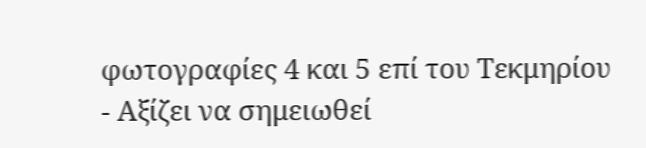φωτογραφίες 4 και 5 επί του Τεκμηρίου
- Αξίζει να σημειωθεί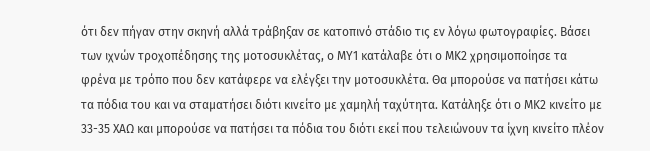ότι δεν πήγαν στην σκηνή αλλά τράβηξαν σε κατοπινό στάδιο τις εν λόγω φωτογραφίες. Βάσει των ιχνών τροχοπέδησης της μοτοσυκλέτας, ο ΜΥ1 κατάλαβε ότι ο ΜΚ2 χρησιμοποίησε τα φρένα με τρόπο που δεν κατάφερε να ελέγξει την μοτοσυκλέτα. Θα μπορούσε να πατήσει κάτω τα πόδια του και να σταματήσει διότι κινείτο με χαμηλή ταχύτητα. Κατάληξε ότι ο ΜΚ2 κινείτο με 33-35 ΧΑΩ και μπορούσε να πατήσει τα πόδια του διότι εκεί που τελειώνουν τα ίχνη κινείτο πλέον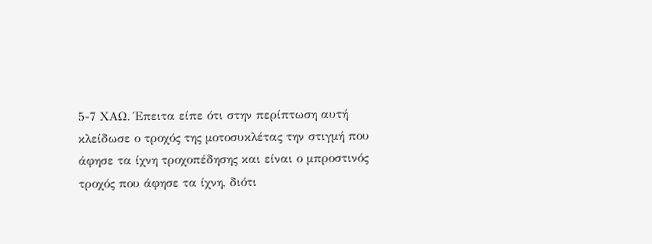5-7 ΧΑΩ. Έπειτα είπε ότι στην περίπτωση αυτή κλείδωσε ο τροχός της μοτοσυκλέτας την στιγμή που άφησε τα ίχνη τροχοπέδησης και είναι ο μπροστινός τροχός που άφησε τα ίχνη, διότι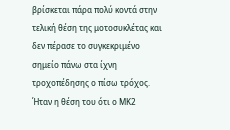βρίσκεται πάρα πολύ κοντά στην τελική θέση της μοτοσυκλέτας και δεν πέρασε το συγκεκριμένο σημείο πάνω στα ίχνη τροχοπέδησης ο πίσω τρόχος. Ήταν η θέση του ότι ο ΜΚ2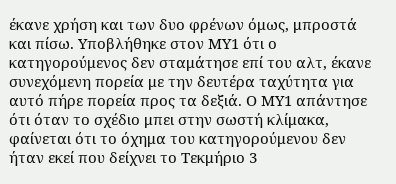έκανε χρήση και των δυο φρένων όμως, μπροστά και πίσω. Υποβλήθηκε στον ΜΥ1 ότι ο κατηγορούμενος δεν σταμάτησε επί του αλτ, έκανε συνεχόμενη πορεία με την δευτέρα ταχύτητα για αυτό πήρε πορεία προς τα δεξιά. Ο ΜΥ1 απάντησε ότι όταν το σχέδιο μπει στην σωστή κλίμακα, φαίνεται ότι το όχημα του κατηγορούμενου δεν ήταν εκεί που δείχνει το Τεκμήριο 3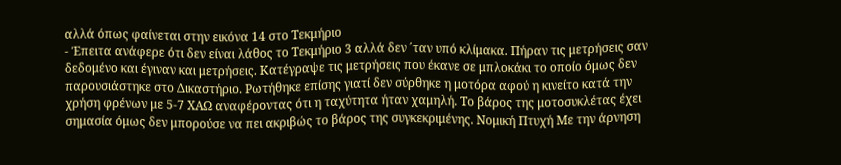αλλά όπως φαίνεται στην εικόνα 14 στο Τεκμήριο
- Έπειτα ανάφερε ότι δεν είναι λάθος το Τεκμήριο 3 αλλά δεν ΄ταν υπό κλίμακα. Πήραν τις μετρήσεις σαν δεδομένο και έγιναν και μετρήσεις. Κατέγραψε τις μετρήσεις που έκανε σε μπλοκάκι το οποίο όμως δεν παρουσιάστηκε στο Δικαστήριο. Ρωτήθηκε επίσης γιατί δεν σύρθηκε η μοτόρα αφού η κινείτο κατά την χρήση φρένων με 5-7 ΧΑΩ αναφέροντας ότι η ταχύτητα ήταν χαμηλή. Το βάρος της μοτοσυκλέτας έχει σημασία όμως δεν μπορούσε να πει ακριβώς το βάρος της συγκεκριμένης. Νομική Πτυχή Με την άρνηση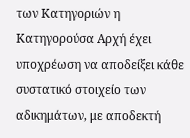των Κατηγοριών η Κατηγορούσα Αρχή έχει υποχρέωση να αποδείξει κάθε συστατικό στοιχείο των αδικημάτων, με αποδεκτή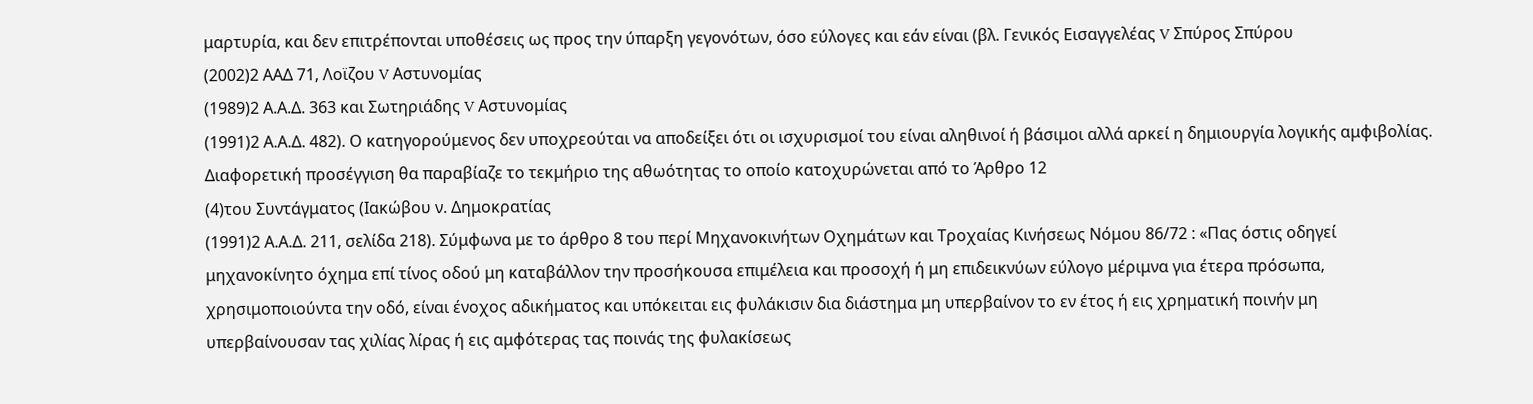μαρτυρία, και δεν επιτρέπονται υποθέσεις ως προς την ύπαρξη γεγονότων, όσο εύλογες και εάν είναι (βλ. Γενικός Εισαγγελέας V Σπύρος Σπύρου
(2002)2 ΑΑΔ 71, Λοϊζου V Αστυνομίας
(1989)2 Α.Α.Δ. 363 και Σωτηριάδης V Αστυνομίας
(1991)2 Α.Α.Δ. 482). Ο κατηγορούμενος δεν υποχρεούται να αποδείξει ότι οι ισχυρισμοί του είναι αληθινοί ή βάσιμοι αλλά αρκεί η δημιουργία λογικής αμφιβολίας. Διαφορετική προσέγγιση θα παραβίαζε το τεκμήριο της αθωότητας το οποίο κατοχυρώνεται από το Άρθρο 12
(4)του Συντάγματος (Ιακώβου ν. Δημοκρατίας
(1991)2 Α.Α.Δ. 211, σελίδα 218). Σύμφωνα με το άρθρο 8 του περί Μηχανοκινήτων Οχημάτων και Τροχαίας Κινήσεως Νόμου 86/72 : «Πας όστις οδηγεί μηχανοκίνητο όχημα επί τίνος οδού μη καταβάλλον την προσήκουσα επιμέλεια και προσοχή ή μη επιδεικνύων εύλογο μέριμνα για έτερα πρόσωπα, χρησιμοποιούντα την οδό, είναι ένοχος αδικήματος και υπόκειται εις φυλάκισιν δια διάστημα μη υπερβαίνον το εν έτος ή εις χρηματική ποινήν μη υπερβαίνουσαν τας χιλίας λίρας ή εις αμφότερας τας ποινάς της φυλακίσεως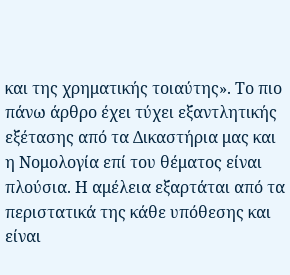και της χρηματικής τοιαύτης». Το πιο πάνω άρθρο έχει τύχει εξαντλητικής εξέτασης από τα Δικαστήρια μας και η Νομολογία επί του θέματος είναι πλούσια. Η αμέλεια εξαρτάται από τα περιστατικά της κάθε υπόθεσης και είναι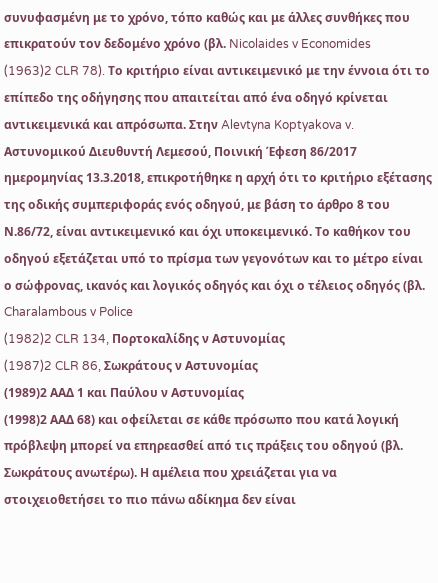συνυφασμένη με το χρόνο, τόπο καθώς και με άλλες συνθήκες που επικρατούν τον δεδομένο χρόνο (βλ. Nicolaides v Economides
(1963)2 CLR 78). Το κριτήριο είναι αντικειμενικό με την έννοια ότι το επίπεδο της οδήγησης που απαιτείται από ένα οδηγό κρίνεται αντικειμενικά και απρόσωπα. Στην Alevtyna Koptyakova v. Αστυνομικού Διευθυντή Λεμεσού, Ποινική Έφεση 86/2017 ημερομηνίας 13.3.2018, επικροτήθηκε η αρχή ότι το κριτήριο εξέτασης της οδικής συμπεριφοράς ενός οδηγού, με βάση το άρθρο 8 του Ν.86/72, είναι αντικειμενικό και όχι υποκειμενικό. Το καθήκον του οδηγού εξετάζεται υπό το πρίσμα των γεγονότων και το μέτρο είναι ο σώφρονας, ικανός και λογικός οδηγός και όχι ο τέλειος οδηγός (βλ. Charalambous v Police
(1982)2 CLR 134, Πορτοκαλίδης ν Αστυνομίας
(1987)2 CLR 86, Σωκράτους ν Αστυνομίας
(1989)2 ΑΑΔ 1 και Παύλου ν Αστυνομίας
(1998)2 ΑΑΔ 68) και οφείλεται σε κάθε πρόσωπο που κατά λογική πρόβλεψη μπορεί να επηρεασθεί από τις πράξεις του οδηγού (βλ. Σωκράτους ανωτέρω). Η αμέλεια που χρειάζεται για να στοιχειοθετήσει το πιο πάνω αδίκημα δεν είναι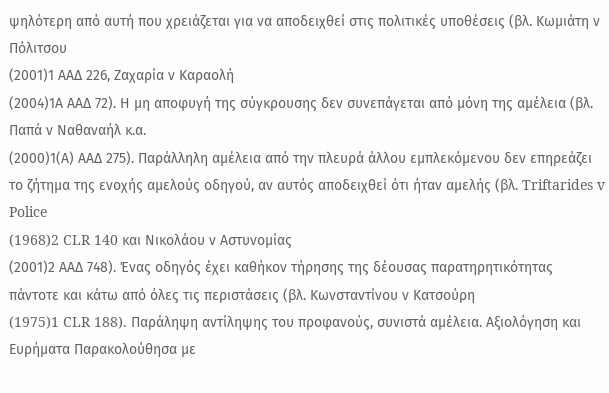ψηλότερη από αυτή που χρειάζεται για να αποδειχθεί στις πολιτικές υποθέσεις (βλ. Κωμιάτη ν Πόλιτσου
(2001)1 ΑΑΔ 226, Ζαχαρία ν Καραολή
(2004)1Α ΑΑΔ 72). Η μη αποφυγή της σύγκρουσης δεν συνεπάγεται από μόνη της αμέλεια (βλ. Παπά ν Ναθαναήλ κ.α.
(2000)1(Α) ΑΑΔ 275). Παράλληλη αμέλεια από την πλευρά άλλου εμπλεκόμενου δεν επηρεάζει το ζήτημα της ενοχής αμελούς οδηγού, αν αυτός αποδειχθεί ότι ήταν αμελής (βλ. Triftarides v Police
(1968)2 CLR 140 και Νικολάου ν Αστυνομίας
(2001)2 ΑΑΔ 748). Ένας οδηγός έχει καθήκον τήρησης της δέουσας παρατηρητικότητας πάντοτε και κάτω από όλες τις περιστάσεις (βλ. Κωνσταντίνου ν Κατσούρη
(1975)1 CLR 188). Παράληψη αντίληψης του προφανούς, συνιστά αμέλεια. Αξιολόγηση και Ευρήματα Παρακολούθησα με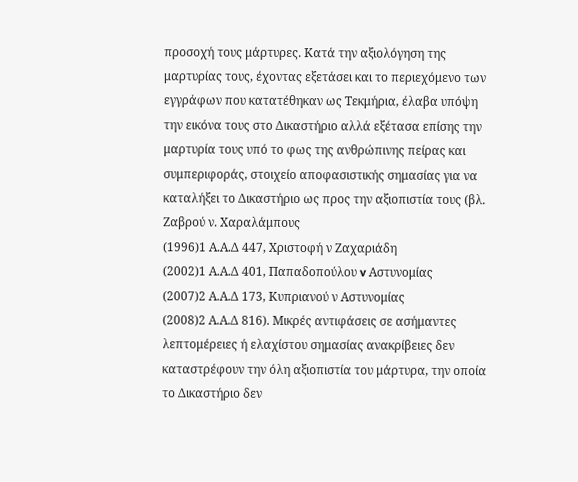προσοχή τους μάρτυρες. Κατά την αξιολόγηση της μαρτυρίας τους, έχοντας εξετάσει και το περιεχόμενο των εγγράφων που κατατέθηκαν ως Τεκμήρια, έλαβα υπόψη την εικόνα τους στο Δικαστήριο αλλά εξέτασα επίσης την μαρτυρία τους υπό το φως της ανθρώπινης πείρας και συμπεριφοράς, στοιχείο αποφασιστικής σημασίας για να καταλήξει το Δικαστήριο ως προς την αξιοπιστία τους (βλ. Ζαβρού ν. Χαραλάμπους
(1996)1 Α.Α.Δ 447, Χριστοφή ν Ζαχαριάδη
(2002)1 Α.Α.Δ 401, Παπαδοπούλου v Αστυνομίας
(2007)2 Α.Α.Δ 173, Κυπριανού ν Αστυνομίας
(2008)2 Α.Α.Δ 816). Μικρές αντιφάσεις σε ασήμαντες λεπτομέρειες ή ελαχίστου σημασίας ανακρίβειες δεν καταστρέφουν την όλη αξιοπιστία του μάρτυρα, την οποία το Δικαστήριο δεν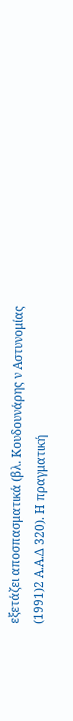εξετάζει αποσπασματικά (βλ. Κουδουνάρης ν Αστυνομίας
(1991)2 Α.Α.Δ 320). Η πραγματική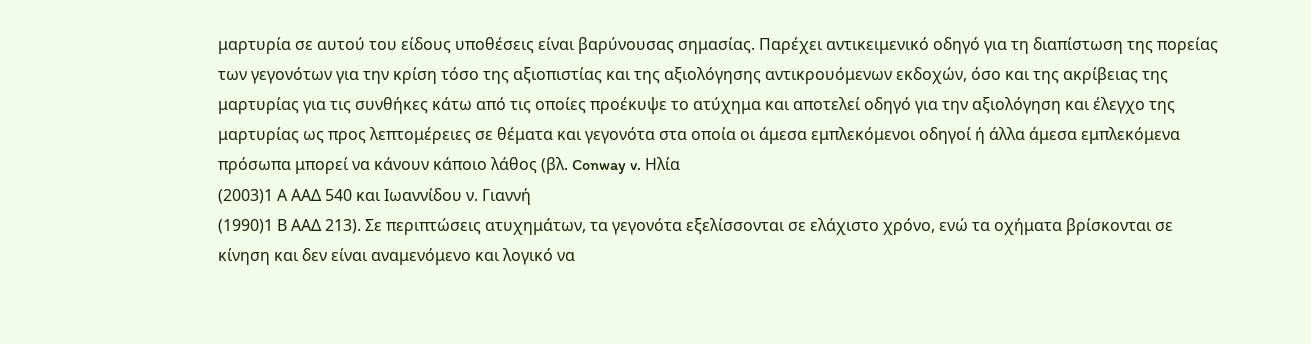μαρτυρία σε αυτού του είδους υποθέσεις είναι βαρύνουσας σημασίας. Παρέχει αντικειμενικό οδηγό για τη διαπίστωση της πορείας των γεγονότων για την κρίση τόσο της αξιοπιστίας και της αξιολόγησης αντικρουόμενων εκδοχών, όσο και της ακρίβειας της μαρτυρίας για τις συνθήκες κάτω από τις οποίες προέκυψε το ατύχημα και αποτελεί οδηγό για την αξιολόγηση και έλεγχο της μαρτυρίας ως προς λεπτομέρειες σε θέματα και γεγονότα στα οποία οι άμεσα εμπλεκόμενοι οδηγοί ή άλλα άμεσα εμπλεκόμενα πρόσωπα μπορεί να κάνουν κάποιο λάθος (βλ. Conway v. Ηλία
(2003)1 Α ΑΑΔ 540 και Ιωαννίδου ν. Γιαννή
(1990)1 Β ΑΑΔ 213). Σε περιπτώσεις ατυχημάτων, τα γεγονότα εξελίσσονται σε ελάχιστο χρόνο, ενώ τα οχήματα βρίσκονται σε κίνηση και δεν είναι αναμενόμενο και λογικό να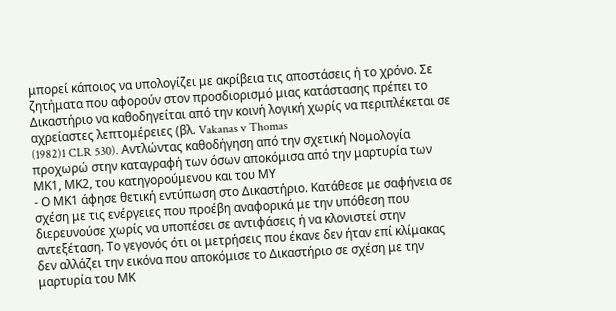μπορεί κάποιος να υπολογίζει με ακρίβεια τις αποστάσεις ή το χρόνο. Σε ζητήματα που αφορούν στον προσδιορισμό μιας κατάστασης πρέπει το Δικαστήριο να καθοδηγείται από την κοινή λογική χωρίς να περιπλέκεται σε αχρείαστες λεπτομέρειες (βλ. Vakanas v Thomas
(1982)1 CLR 530). Αντλώντας καθοδήγηση από την σχετική Νομολογία προχωρώ στην καταγραφή των όσων αποκόμισα από την μαρτυρία των ΜΚ1, ΜΚ2, του κατηγορούμενου και του ΜΥ
- Ο ΜΚ1 άφησε θετική εντύπωση στο Δικαστήριο. Κατάθεσε με σαφήνεια σε σχέση με τις ενέργειες που προέβη αναφορικά με την υπόθεση που διερευνούσε χωρίς να υποπέσει σε αντιφάσεις ή να κλονιστεί στην αντεξέταση. Το γεγονός ότι οι μετρήσεις που έκανε δεν ήταν επί κλίμακας δεν αλλάζει την εικόνα που αποκόμισε το Δικαστήριο σε σχέση με την μαρτυρία του ΜΚ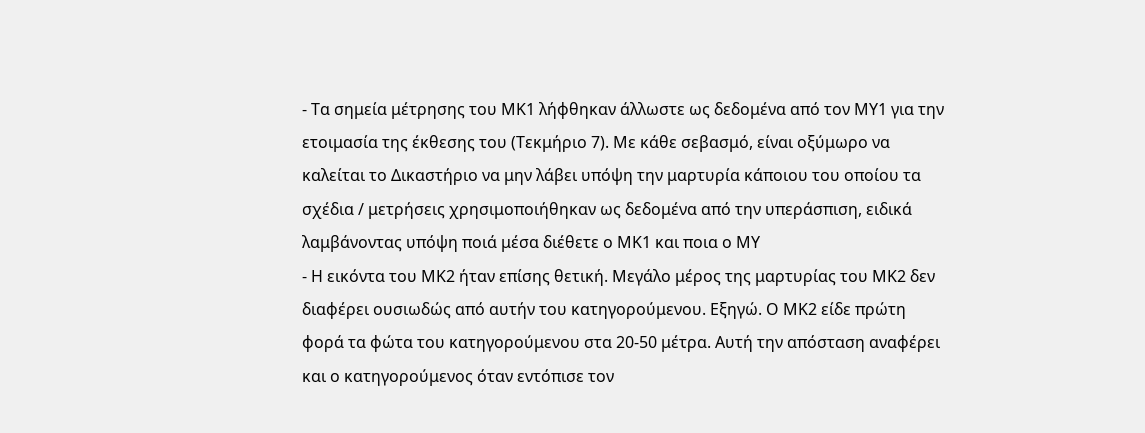- Τα σημεία μέτρησης του ΜΚ1 λήφθηκαν άλλωστε ως δεδομένα από τον ΜΥ1 για την ετοιμασία της έκθεσης του (Τεκμήριο 7). Με κάθε σεβασμό, είναι οξύμωρο να καλείται το Δικαστήριο να μην λάβει υπόψη την μαρτυρία κάποιου του οποίου τα σχέδια / μετρήσεις χρησιμοποιήθηκαν ως δεδομένα από την υπεράσπιση, ειδικά λαμβάνοντας υπόψη ποιά μέσα διέθετε ο ΜΚ1 και ποια ο ΜΥ
- Η εικόντα του ΜΚ2 ήταν επίσης θετική. Μεγάλο μέρος της μαρτυρίας του ΜΚ2 δεν διαφέρει ουσιωδώς από αυτήν του κατηγορούμενου. Εξηγώ. Ο ΜΚ2 είδε πρώτη φορά τα φώτα του κατηγορούμενου στα 20-50 μέτρα. Αυτή την απόσταση αναφέρει και ο κατηγορούμενος όταν εντόπισε τον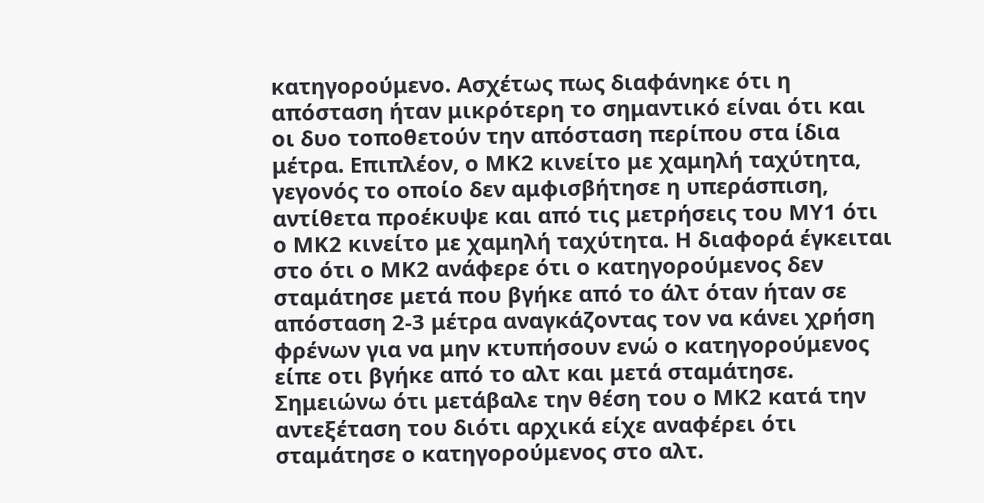κατηγορούμενο. Ασχέτως πως διαφάνηκε ότι η απόσταση ήταν μικρότερη το σημαντικό είναι ότι και οι δυο τοποθετούν την απόσταση περίπου στα ίδια μέτρα. Επιπλέον, ο ΜΚ2 κινείτο με χαμηλή ταχύτητα, γεγονός το οποίο δεν αμφισβήτησε η υπεράσπιση, αντίθετα προέκυψε και από τις μετρήσεις του ΜΥ1 ότι ο ΜΚ2 κινείτο με χαμηλή ταχύτητα. Η διαφορά έγκειται στο ότι ο ΜΚ2 ανάφερε ότι ο κατηγορούμενος δεν σταμάτησε μετά που βγήκε από το άλτ όταν ήταν σε απόσταση 2-3 μέτρα αναγκάζοντας τον να κάνει χρήση φρένων για να μην κτυπήσουν ενώ ο κατηγορούμενος είπε οτι βγήκε από το αλτ και μετά σταμάτησε. Σημειώνω ότι μετάβαλε την θέση του ο ΜΚ2 κατά την αντεξέταση του διότι αρχικά είχε αναφέρει ότι σταμάτησε ο κατηγορούμενος στο αλτ.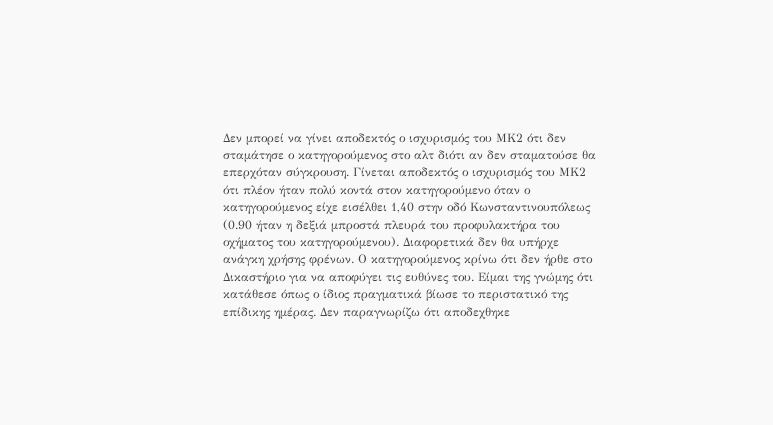Δεν μπορεί να γίνει αποδεκτός ο ισχυρισμός του ΜΚ2 ότι δεν σταμάτησε ο κατηγορούμενος στο αλτ διότι αν δεν σταματούσε θα επερχόταν σύγκρουση. Γίνεται αποδεκτός ο ισχυρισμός του ΜΚ2 ότι πλέον ήταν πολύ κοντά στον κατηγορούμενο όταν ο κατηγορούμενος είχε εισέλθει 1,40 στην οδό Κωνσταντινουπόλεως (0.90 ήταν η δεξιά μπροστά πλευρά του προφυλακτήρα του οχήματος του κατηγορούμενου). Διαφορετικά δεν θα υπήρχε ανάγκη χρήσης φρένων. Ο κατηγορούμενος κρίνω ότι δεν ήρθε στο Δικαστήριο για να αποφύγει τις ευθύνες του. Είμαι της γνώμης ότι κατάθεσε όπως ο ίδιος πραγματικά βίωσε το περιστατικό της επίδικης ημέρας. Δεν παραγνωρίζω ότι αποδεχθηκε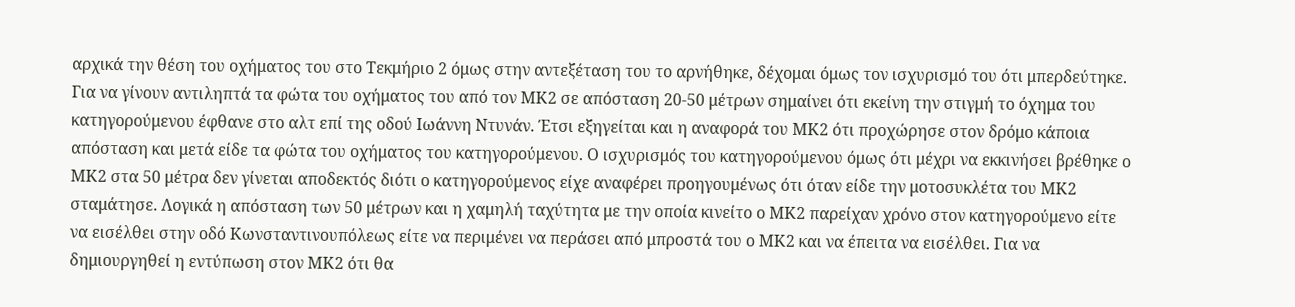αρχικά την θέση του οχήματος του στο Τεκμήριο 2 όμως στην αντεξέταση του το αρνήθηκε, δέχομαι όμως τον ισχυρισμό του ότι μπερδεύτηκε. Για να γίνουν αντιληπτά τα φώτα του οχήματος του από τον ΜΚ2 σε απόσταση 20-50 μέτρων σημαίνει ότι εκείνη την στιγμή το όχημα του κατηγορούμενου έφθανε στο αλτ επί της οδού Ιωάννη Ντυνάν. Έτσι εξηγείται και η αναφορά του ΜΚ2 ότι προχώρησε στον δρόμο κάποια απόσταση και μετά είδε τα φώτα του οχήματος του κατηγορούμενου. Ο ισχυρισμός του κατηγορούμενου όμως ότι μέχρι να εκκινήσει βρέθηκε ο ΜΚ2 στα 50 μέτρα δεν γίνεται αποδεκτός διότι ο κατηγορούμενος είχε αναφέρει προηγουμένως ότι όταν είδε την μοτοσυκλέτα του ΜΚ2 σταμάτησε. Λογικά η απόσταση των 50 μέτρων και η χαμηλή ταχύτητα με την οποία κινείτο ο ΜΚ2 παρείχαν χρόνο στον κατηγορούμενο είτε να εισέλθει στην οδό Κωνσταντινουπόλεως είτε να περιμένει να περάσει από μπροστά του ο ΜΚ2 και να έπειτα να εισέλθει. Για να δημιουργηθεί η εντύπωση στον ΜΚ2 ότι θα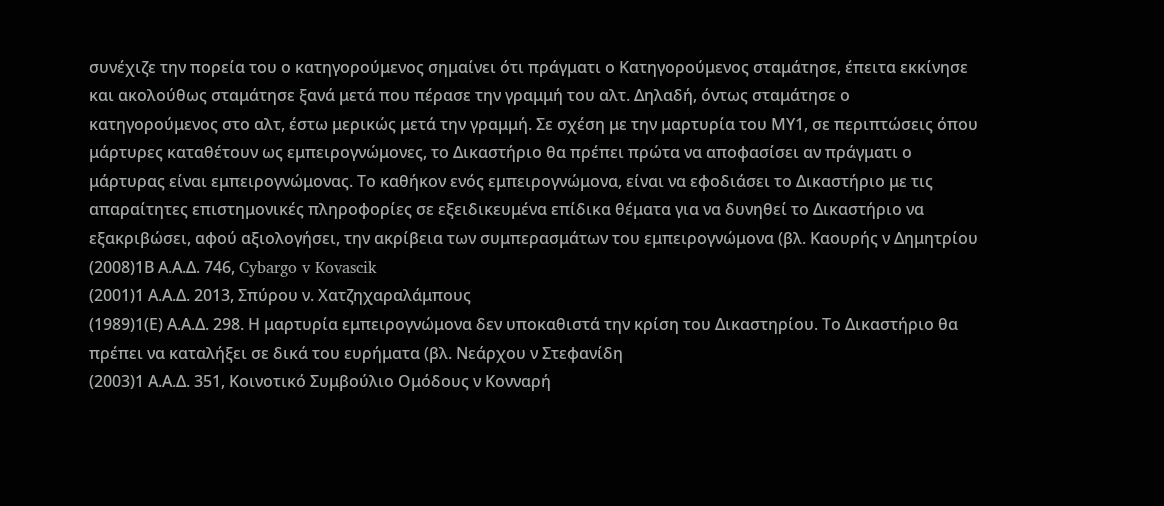συνέχιζε την πορεία του ο κατηγορούμενος σημαίνει ότι πράγματι ο Κατηγορούμενος σταμάτησε, έπειτα εκκίνησε και ακολούθως σταμάτησε ξανά μετά που πέρασε την γραμμή του αλτ. Δηλαδή, όντως σταμάτησε ο κατηγορούμενος στο αλτ, έστω μερικώς μετά την γραμμή. Σε σχέση με την μαρτυρία του ΜΥ1, σε περιπτώσεις όπου μάρτυρες καταθέτουν ως εμπειρογνώμονες, το Δικαστήριο θα πρέπει πρώτα να αποφασίσει αν πράγματι ο μάρτυρας είναι εμπειρογνώμονας. Το καθήκον ενός εμπειρογνώμονα, είναι να εφοδιάσει το Δικαστήριο με τις απαραίτητες επιστημονικές πληροφορίες σε εξειδικευμένα επίδικα θέματα για να δυνηθεί το Δικαστήριο να εξακριβώσει, αφού αξιολογήσει, την ακρίβεια των συμπερασμάτων του εμπειρογνώμονα (βλ. Καουρής ν Δημητρίου
(2008)1Β Α.Α.Δ. 746, Cybargo v Kovascik
(2001)1 Α.Α.Δ. 2013, Σπύρου ν. Χατζηχαραλάμπους
(1989)1(Ε) Α.Α.Δ. 298. Η μαρτυρία εμπειρογνώμονα δεν υποκαθιστά την κρίση του Δικαστηρίου. Το Δικαστήριο θα πρέπει να καταλήξει σε δικά του ευρήματα (βλ. Νεάρχου ν Στεφανίδη
(2003)1 Α.Α.Δ. 351, Κοινοτικό Συμβούλιο Ομόδους ν Κονναρή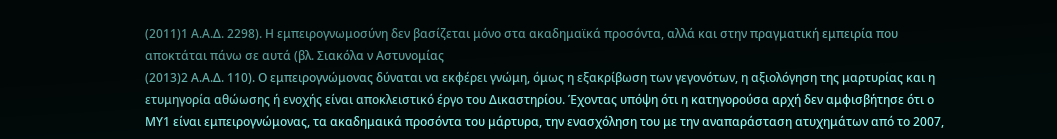(2011)1 Α.Α.Δ. 2298). Η εμπειρογνωμοσύνη δεν βασίζεται μόνο στα ακαδημαϊκά προσόντα, αλλά και στην πραγματική εμπειρία που αποκτάται πάνω σε αυτά (βλ. Σιακόλα ν Αστυνομίας
(2013)2 Α.Α.Δ. 110). Ο εμπειρογνώμονας δύναται να εκφέρει γνώμη, όμως η εξακρίβωση των γεγονότων, η αξιολόγηση της μαρτυρίας και η ετυμηγορία αθώωσης ή ενοχής είναι αποκλειστικό έργο του Δικαστηρίου. Έχοντας υπόψη ότι η κατηγορούσα αρχή δεν αμφισβήτησε ότι ο ΜΥ1 είναι εμπειρογνώμονας, τα ακαδημαικά προσόντα του μάρτυρα, την ενασχόληση του με την αναπαράσταση ατυχημάτων από το 2007,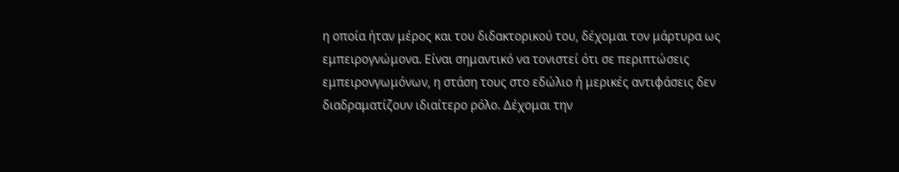η οποία ήταν μέρος και του διδακτορικού του, δέχομαι τον μάρτυρα ως εμπειρογνώμονα. Είναι σημαντικό να τονιστεί ότι σε περιπτώσεις εμπειρονγωμόνων, η στάση τους στο εδώλιο ή μερικές αντιφάσεις δεν διαδραματίζουν ιδιαίτερο ρόλο. Δέχομαι την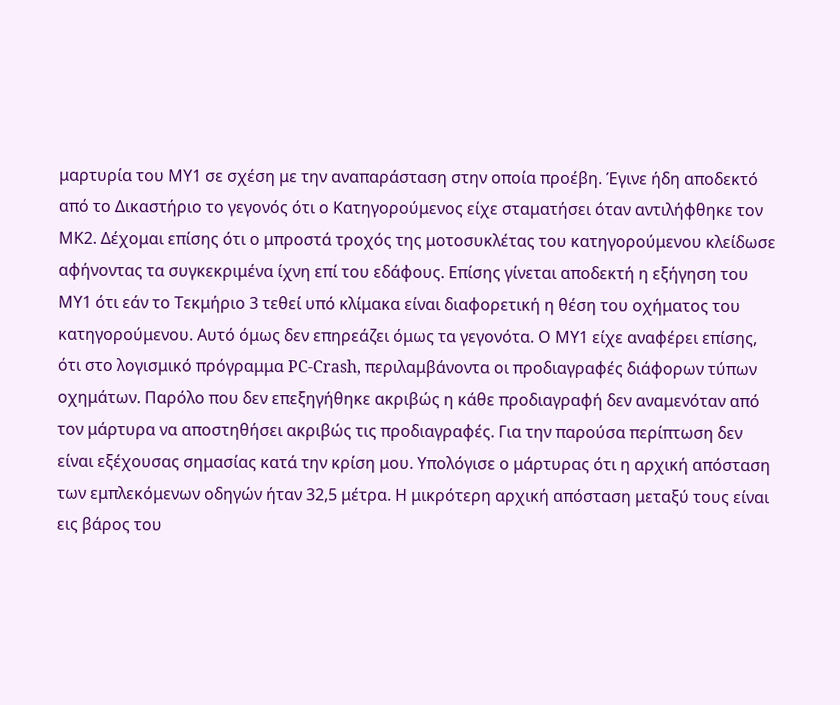μαρτυρία του ΜΥ1 σε σχέση με την αναπαράσταση στην οποία προέβη. Έγινε ήδη αποδεκτό από το Δικαστήριο το γεγονός ότι ο Κατηγορούμενος είχε σταματήσει όταν αντιλήφθηκε τον ΜΚ2. Δέχομαι επίσης ότι ο μπροστά τροχός της μοτοσυκλέτας του κατηγορούμενου κλείδωσε αφήνοντας τα συγκεκριμένα ίχνη επί του εδάφους. Επίσης γίνεται αποδεκτή η εξήγηση του ΜΥ1 ότι εάν το Τεκμήριο 3 τεθεί υπό κλίμακα είναι διαφορετική η θέση του οχήματος του κατηγορούμενου. Αυτό όμως δεν επηρεάζει όμως τα γεγονότα. Ο ΜΥ1 είχε αναφέρει επίσης, ότι στο λογισμικό πρόγραμμα PC-Crash, περιλαμβάνοντα οι προδιαγραφές διάφορων τύπων οχημάτων. Παρόλο που δεν επεξηγήθηκε ακριβώς η κάθε προδιαγραφή δεν αναμενόταν από τον μάρτυρα να αποστηθήσει ακριβώς τις προδιαγραφές. Για την παρούσα περίπτωση δεν είναι εξέχουσας σημασίας κατά την κρίση μου. Υπολόγισε ο μάρτυρας ότι η αρχική απόσταση των εμπλεκόμενων οδηγών ήταν 32,5 μέτρα. Η μικρότερη αρχική απόσταση μεταξύ τους είναι εις βάρος του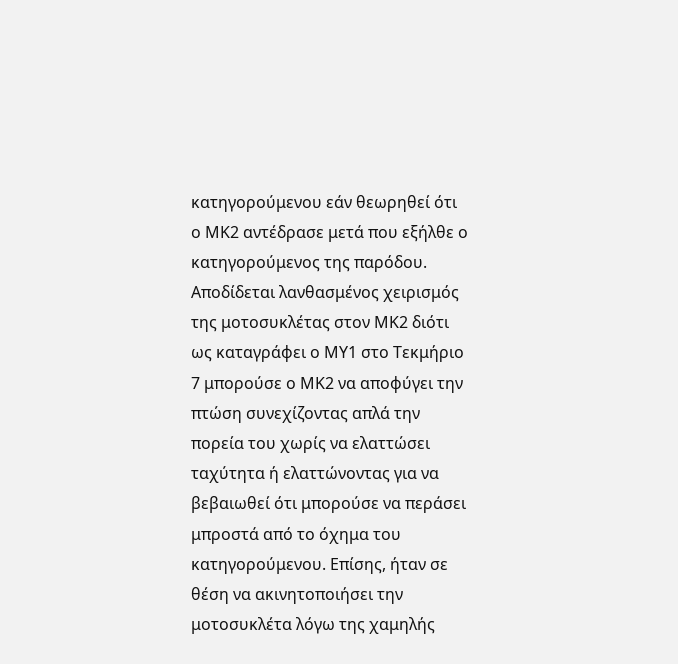κατηγορούμενου εάν θεωρηθεί ότι ο ΜΚ2 αντέδρασε μετά που εξήλθε ο κατηγορούμενος της παρόδου. Αποδίδεται λανθασμένος χειρισμός της μοτοσυκλέτας στον ΜΚ2 διότι ως καταγράφει ο ΜΥ1 στο Τεκμήριο 7 μπορούσε ο ΜΚ2 να αποφύγει την πτώση συνεχίζοντας απλά την πορεία του χωρίς να ελαττώσει ταχύτητα ή ελαττώνοντας για να βεβαιωθεί ότι μπορούσε να περάσει μπροστά από το όχημα του κατηγορούμενου. Επίσης, ήταν σε θέση να ακινητοποιήσει την μοτοσυκλέτα λόγω της χαμηλής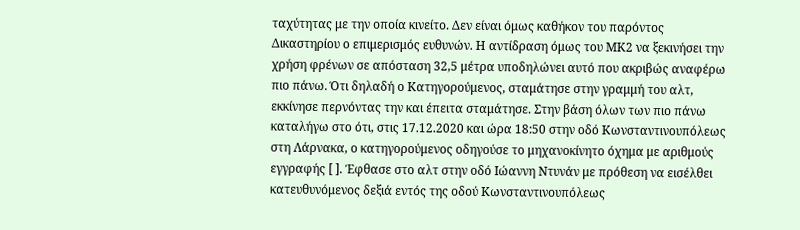ταχύτητας με την οποία κινείτο. Δεν είναι όμως καθήκον του παρόντος Δικαστηρίου ο επιμερισμός ευθυνών. Η αντίδραση όμως του ΜΚ2 να ξεκινήσει την χρήση φρένων σε απόσταση 32,5 μέτρα υποδηλώνει αυτό που ακριβώς αναφέρω πιο πάνω. Ότι δηλαδή ο Κατηγορούμενος, σταμάτησε στην γραμμή του αλτ, εκκίνησε περνόντας την και έπειτα σταμάτησε. Στην βάση όλων των πιο πάνω καταλήγω στο ότι, στις 17.12.2020 και ώρα 18:50 στην οδό Κωνσταντινουπόλεως στη Λάρνακα, ο κατηγορούμενος οδηγούσε το μηχανοκίνητο όχημα με αριθμούς εγγραφής [ ]. Έφθασε στο αλτ στην οδό Ιώαννη Ντυνάν με πρόθεση να εισέλθει κατευθυνόμενος δεξιά εντός της οδού Κωνσταντινουπόλεως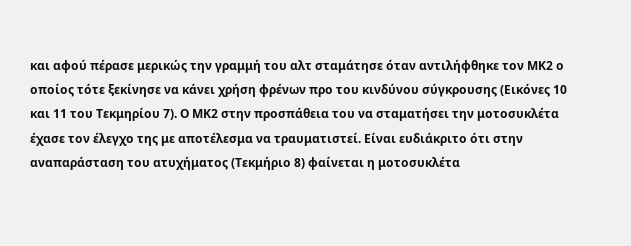και αφού πέρασε μερικώς την γραμμή του αλτ σταμάτησε όταν αντιλήφθηκε τον ΜΚ2 ο οποίος τότε ξεκίνησε να κάνει χρήση φρένων προ του κινδύνου σύγκρουσης (Εικόνες 10 και 11 του Τεκμηρίου 7). Ο ΜΚ2 στην προσπάθεια του να σταματήσει την μοτοσυκλέτα έχασε τον έλεγχο της με αποτέλεσμα να τραυματιστεί. Είναι ευδιάκριτο ότι στην αναπαράσταση του ατυχήματος (Τεκμήριο 8) φαίνεται η μοτοσυκλέτα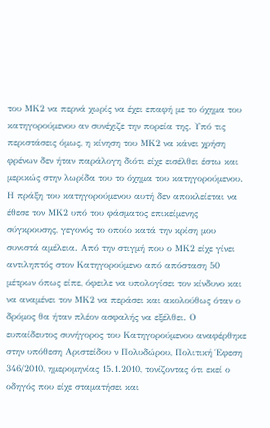του ΜΚ2 να περνά χωρίς να έχει επαφή με το όχημα του κατηγορούμενου αν συνέχιζε την πορεία της. Υπό τις περιστάσεις όμως, η κίνηση του ΜΚ2 να κάνει χρήση φρένων δεν ήταν παράλογη διότι είχε εισέλθει έστω και μερικώς στην λωρίδα του το όχημα του κατηγορούμενου. Η πράξη του κατηγορούμενου αυτή δεν αποκλείεται να έθεσε τον ΜΚ2 υπό του φάσματος επικείμενης σύγκρουσης, γεγονός το οποίο κατά την κρίση μου συνιστά αμέλεια. Από την στιγμή που ο ΜΚ2 είχε γίνει αντιληπτός στον Κατηγορούμενο από απόσταση 50 μέτρων όπως είπε, όφειλε να υπολογίσει τον κίνδυνο και να αναμένει τον ΜΚ2 να περάσει και ακολούθως όταν ο δρόμος θα ήταν πλέον ασφαλής να εξέλθει. Ο ευπαίδευτος συνήγορος του Κατηγορούμενου αναφέρθηκε στην υπόθεση Αριστείδου ν Πολυδώρου, Πολιτική Έφεση 346/2010, ημερομηνίας 15.1.2010, τονίζοντας ότι εκεί ο οδηγός που είχε σταματήσει και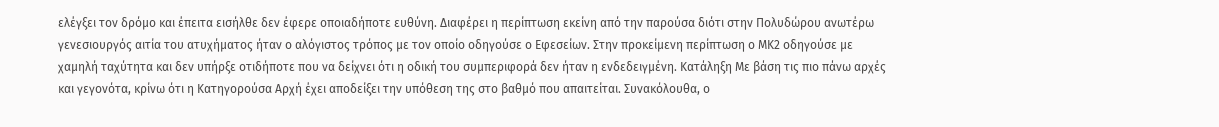ελέγξει τον δρόμο και έπειτα εισήλθε δεν έφερε οποιαδήποτε ευθύνη. Διαφέρει η περίπτωση εκείνη από την παρούσα διότι στην Πολυδώρου ανωτέρω γενεσιουργός αιτία του ατυχήματος ήταν ο αλόγιστος τρόπος με τον οποίο οδηγούσε ο Εφεσείων. Στην προκείμενη περίπτωση ο ΜΚ2 οδηγούσε με χαμηλή ταχύτητα και δεν υπήρξε οτιδήποτε που να δείχνει ότι η οδική του συμπεριφορά δεν ήταν η ενδεδειγμένη. Κατάληξη Με βάση τις πιο πάνω αρχές και γεγονότα, κρίνω ότι η Κατηγορούσα Αρχή έχει αποδείξει την υπόθεση της στο βαθμό που απαιτείται. Συνακόλουθα, ο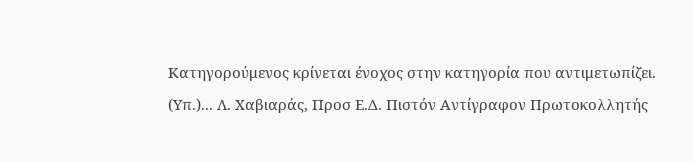Κατηγορούμενος κρίνεται ένοχος στην κατηγορία που αντιμετωπίζει. (Υπ.)... Λ. Χαβιαράς, Προσ Ε.Δ. Πιστόν Αντίγραφον Πρωτοκολλητής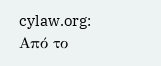cylaw.org: Από το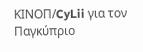ΚΙΝOΠ/CyLii για τον Παγκύπριο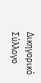Δικηγορικό Σύλλογο